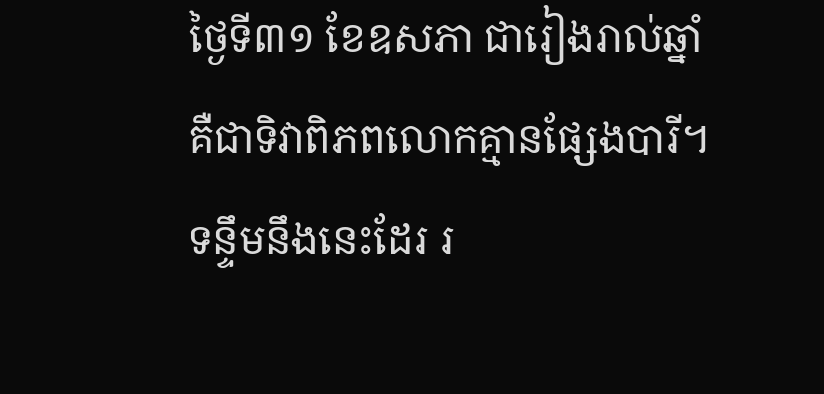ថ្ងៃទី៣១ ខែឧសភា ជារៀងរាល់ឆ្នាំ គឺជាទិវាពិភពលោកគ្មានផ្សែងបារី។ ទន្ទឹមនឹងនេះដែរ រ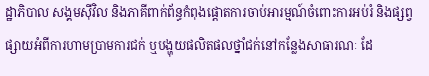ដ្ឋាភិបាល សង្គមស៊ីវិល និងភាគីពាក់ព័ន្ធកំពុងផ្តោតការចាប់អារម្មណ៍ចំពោះការអប់រំ និងផ្សព្វផ្សាយអំពីការហាមប្រាមការជក់ ឬបង្ហុយផលិតផលថ្នាំជក់នៅកន្លែងសាធារណៈ ដែ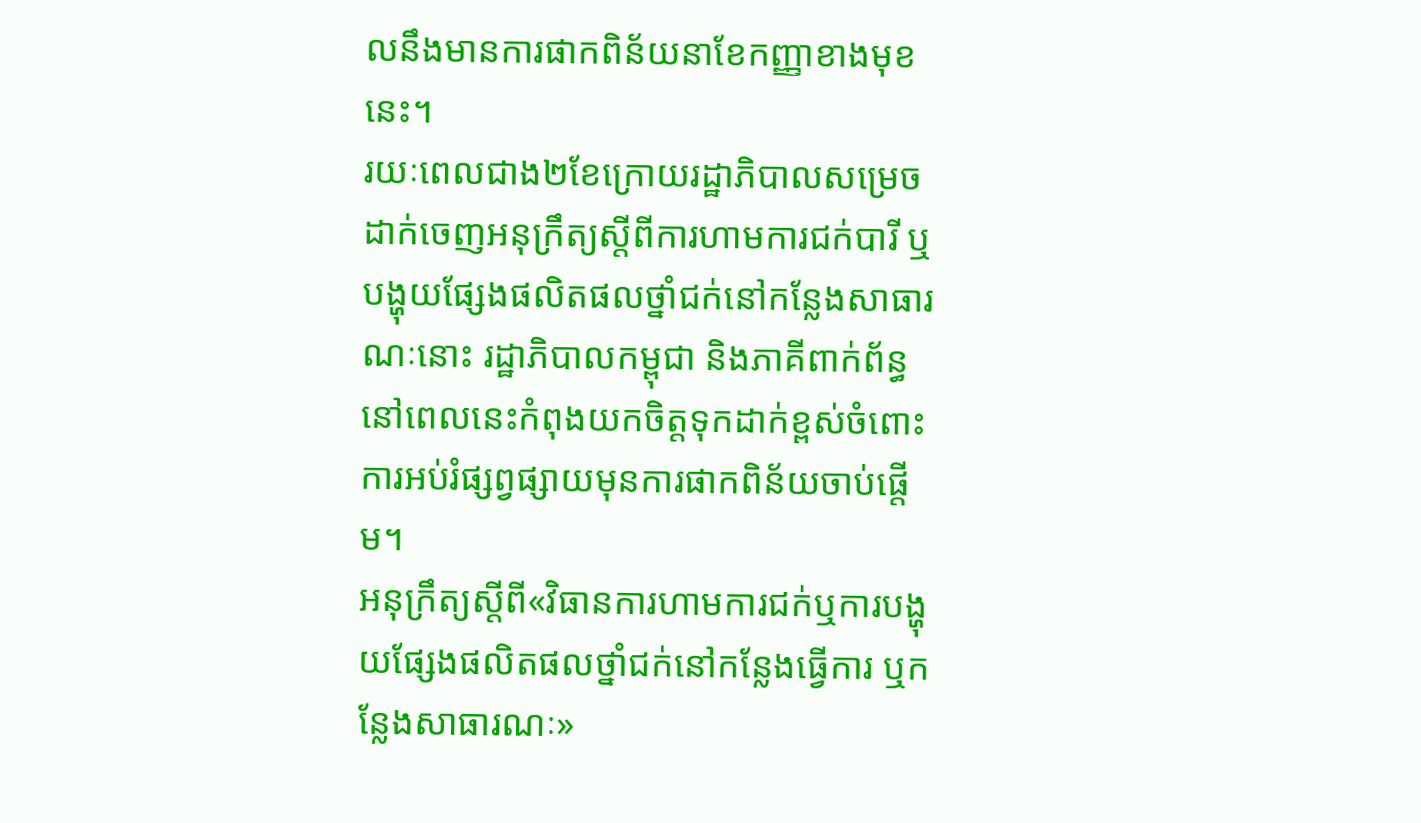លនឹងមានការផាកពិន័យនាខែកញ្ញាខាងមុខនេះ។
រយៈពេលជាង២ខែក្រោយរដ្ឋាភិបាលសម្រេចដាក់ចេញអនុក្រឹត្យស្តីពីការហាមការជក់បារី ឬបង្ហុយផ្សែងផលិតផលថ្នាំជក់នៅកន្លែងសាធារណៈនោះ រដ្ឋាភិបាលកម្ពុជា និងភាគីពាក់ព័ន្ធ នៅពេលនេះកំពុងយកចិត្តទុកដាក់ខ្ពស់ចំពោះការអប់រំផ្សព្វផ្សាយមុនការផាកពិន័យចាប់ផ្តើម។
អនុក្រឹត្យស្តីពី«វិធានការហាមការជក់ឬការបង្ហុយផ្សែងផលិតផលថ្នាំជក់នៅកន្លែងធ្វើការ ឬកន្លែងសាធារណៈ»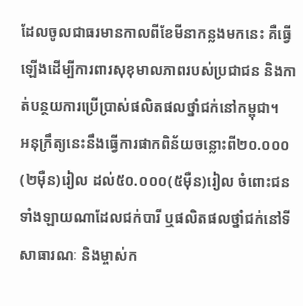ដែលចូលជាធរមានកាលពីខែមីនាកន្លងមកនេះ គឺធ្វើឡើងដើម្បីការពារសុខុមាលភាពរបស់ប្រជាជន និងកាត់បន្ថយការប្រើប្រាស់ផលិតផលថ្នាំជក់នៅកម្ពុជា។
អនុក្រឹត្យនេះនឹងធ្វើការផាកពិន័យចន្លោះពី២០.០០០(២ម៉ឺន)រៀល ដល់៥០.០០០(៥ម៉ឺន)រៀល ចំពោះជនទាំងឡាយណាដែលជក់បារី ឬផលិតផលថ្នាំជក់នៅទីសាធារណៈ និងម្ចាស់ក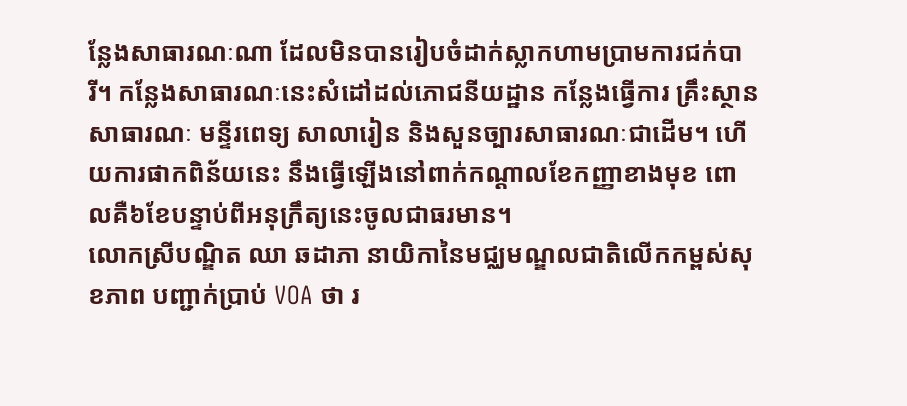ន្លែងសាធារណៈណា ដែលមិនបានរៀបចំដាក់ស្លាកហាមប្រាមការជក់បារី។ កន្លែងសាធារណៈនេះសំដៅដល់ភោជនីយដ្ឋាន កន្លែងធ្វើការ គ្រឹះស្ថានសាធារណៈ មន្ទីរពេទ្យ សាលារៀន និងសួនច្បារសាធារណៈជាដើម។ ហើយការផាកពិន័យនេះ នឹងធ្វើឡើងនៅពាក់កណ្តាលខែកញ្ញាខាងមុខ ពោលគឺ៦ខែបន្ទាប់ពីអនុក្រឹត្យនេះចូលជាធរមាន។
លោកស្រីបណ្ឌិត ឈា ឆដាភា នាយិកានៃមជ្ឈមណ្ឌលជាតិលើកកម្ពស់សុខភាព បញ្ជាក់ប្រាប់ VOA ថា រ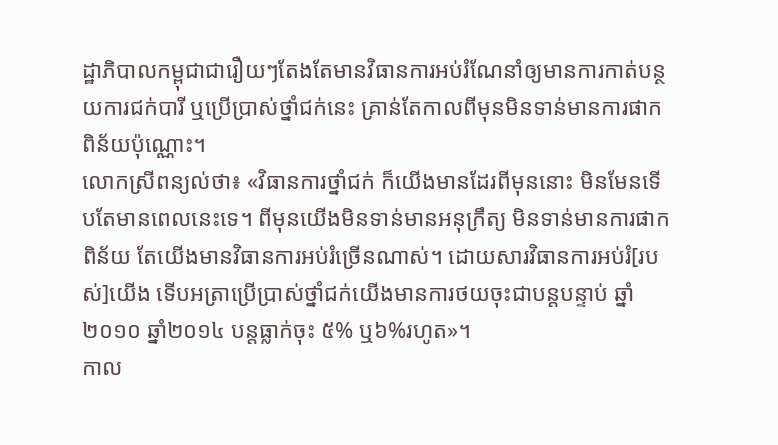ដ្ឋាភិបាលកម្ពុជាជារឿយៗតែងតែមានវិធានការអប់រំណែនាំឲ្យមានការកាត់បន្ថយការជក់បារី ឬប្រើប្រាស់ថ្នាំជក់នេះ គ្រាន់តែកាលពីមុនមិនទាន់មានការផាកពិន័យប៉ុណ្ណោះ។
លោកស្រីពន្យល់ថា៖ «វិធានការថ្នាំជក់ ក៏យើងមានដែរពីមុននោះ មិនមែនទើបតែមានពេលនេះទេ។ ពីមុនយើងមិនទាន់មានអនុក្រឹត្យ មិនទាន់មានការផាកពិន័យ តែយើងមានវិធានការអប់រំច្រើនណាស់។ ដោយសារវិធានការអប់រំ[របស់]យើង ទើបអត្រាប្រើប្រាស់ថ្នាំជក់យើងមានការថយចុះជាបន្តបន្ទាប់ ឆ្នាំ២០១០ ឆ្នាំ២០១៤ បន្តធ្លាក់ចុះ ៥% ឬ៦%រហូត»។
កាល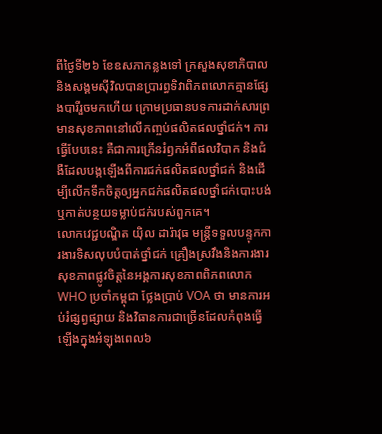ពីថ្ងៃទី២៦ ខែឧសភាកន្លងទៅ ក្រសួងសុខាភិបាល និងសង្គមស៊ីវិលបានប្រារព្ធទិវាពិភពលោកគ្មានផ្សែងបារីរួចមកហើយ ក្រោមប្រធានបទការដាក់សារព្រមានសុខភាពនៅលើកញ្ចប់ផលិតផលថ្នាំជក់។ ការធ្វើបែបនេះ គឺជាការក្រើនរំឭកអំពីផលវិបាក និងជំងឺដែលបង្កឡើងពីការជក់ផលិតផលថ្នាំជក់ និងដើម្បីលើកទឹកចិត្តឲ្យអ្នកជក់ផលិតផលថ្នាំជក់បោះបង់ ឬកាត់បន្ថយទម្លាប់ជក់របស់ពួកគេ។
លោកវេជ្ជបណ្ឌិត យ៉ិល ដារ៉ាវុធ មន្ត្រីទទួលបន្ទុកការងារទិសលុបបំបាត់ថ្នាំជក់ គ្រឿងស្រវឹងនិងការងារសុខភាពផ្លូវចិត្តនៃអង្គការសុខភាពពិភពលោក WHO ប្រចាំកម្ពុជា ថ្លែងប្រាប់ VOA ថា មានការអប់រំផ្សព្វផ្សាយ និងវិធានការជាច្រើនដែលកំពុងធ្វើឡើងក្នុងអំឡុងពេល៦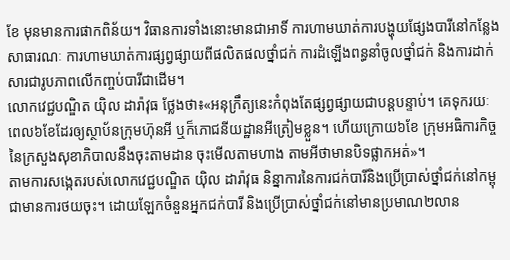ខែ មុនមានការផាកពិន័យ។ វិធានការទាំងនោះមានជាអាទិ៍ ការហាមឃាត់ការបង្ហុយផ្សែងបារីនៅកន្លែងសាធារណៈ ការហាមឃាត់ការផ្សព្វផ្សាយពីផលិតផលថ្នាំជក់ ការដំឡើងពន្ធនាំចូលថ្នាំជក់ និងការដាក់សារជារូបភាពលើកញ្ចប់បារីជាដើម។
លោកវេជ្ជបណ្ឌិត យ៉ិល ដារ៉ាវុធ ថ្លែងថា៖«អនុក្រឹត្យនេះកំពុងតែផ្សព្វផ្សាយជាបន្តបន្ទាប់។ គេទុករយៈពេល៦ខែដែរឲ្យស្ថាប័នក្រុមហ៊ុនអី ឬក៏ភោជនីយដ្ឋានអីត្រៀមខ្លួន។ ហើយក្រោយ៦ខែ ក្រុមអធិការកិច្ចនៃក្រសួងសុខាភិបាលនឹងចុះតាមដាន ចុះមើលតាមហាង តាមអីថាមានបិទផ្លាកអត់»។
តាមការសង្កេតរបស់លោកវេជ្ជបណ្ឌិត យ៉ិល ដារ៉ាវុធ និន្នាការនៃការជក់បារីនិងប្រើប្រាស់ថ្នាំជក់នៅកម្ពុជាមានការថយចុះ។ ដោយឡែកចំនួនអ្នកជក់បារី និងប្រើប្រាស់ថ្នាំជក់នៅមានប្រមាណ២លាន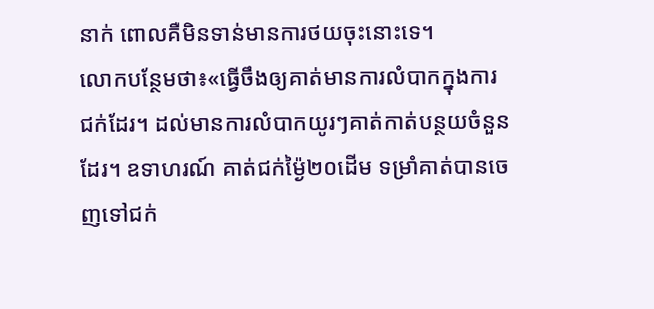នាក់ ពោលគឺមិនទាន់មានការថយចុះនោះទេ។
លោកបន្ថែមថា៖«ធ្វើចឹងឲ្យគាត់មានការលំបាកក្នុងការជក់ដែរ។ ដល់មានការលំបាកយូរៗគាត់កាត់បន្ថយចំនួនដែរ។ ឧទាហរណ៍ គាត់ជក់ម្ង៉ៃ២០ដើម ទម្រាំគាត់បានចេញទៅជក់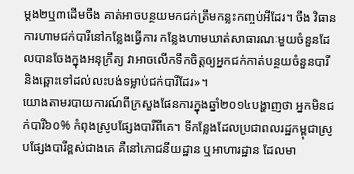ម្តង២ឬ៣ដើមចឹង គាត់អាចបន្ថយមកជក់ត្រឹមកន្លះកញ្ចប់អីដែរ។ ចឹង វិធានការហាមជក់បារីនៅកន្លែងធ្វើការ កន្លែងហាមឃាត់សាធារណៈមួយចំនួនដែលបានចែងក្នុងអនុក្រឹត្យ វាអាចលើកទឹកចិត្តឲ្យអ្នកជក់កាត់បន្ថយចំនួនបារី និងឆ្ពោះទៅដល់លះបង់ទម្លាប់ជក់បារីដែរ»។
យោងតាមរបាយការណ៍ពីក្រសួងផែនការក្នុងឆ្នាំ២០១៤បង្ហាញថា អ្នកមិនជក់បារី៦០% កំពុងស្រូបផ្សែងបារីពីគេ។ ទីកន្លែងដែលប្រជាពលរដ្ឋកម្ពុជាស្រូបផ្សែងបារីខ្ពស់ជាងគេ គឺនៅភោជនីយដ្ឋាន ឬអាហារដ្ឋាន ដែលមា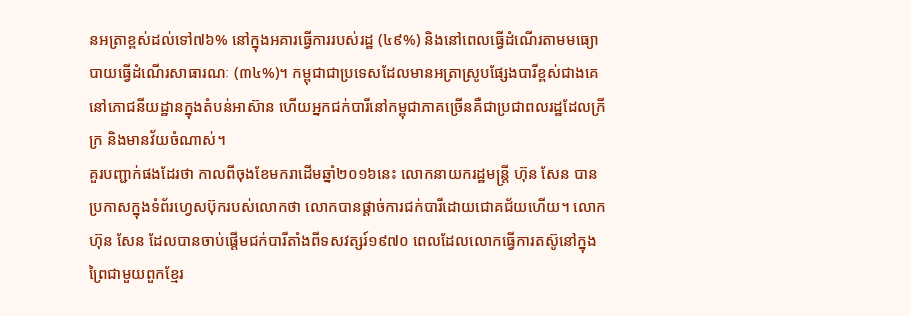នអត្រាខ្ពស់ដល់ទៅ៧៦% នៅក្នុងអគារធ្វើការរបស់រដ្ឋ (៤៩%) និងនៅពេលធ្វើដំណើរតាមមធ្យោបាយធ្វើដំណើរសាធារណៈ (៣៤%)។ កម្ពុជាជាប្រទេសដែលមានអត្រាស្រូបផ្សែងបារីខ្ពស់ជាងគេនៅភោជនីយដ្ឋានក្នុងតំបន់អាស៊ាន ហើយអ្នកជក់បារីនៅកម្ពុជាភាគច្រើនគឺជាប្រជាពលរដ្ឋដែលក្រីក្រ និងមានវ័យចំណាស់។
គួរបញ្ជាក់ផងដែរថា កាលពីចុងខែមករាដើមឆ្នាំ២០១៦នេះ លោកនាយករដ្ឋមន្ត្រី ហ៊ុន សែន បានប្រកាសក្នុងទំព័រហ្វេសប៊ុករបស់លោកថា លោកបានផ្តាច់ការជក់បារីដោយជោគជ័យហើយ។ លោក ហ៊ុន សែន ដែលបានចាប់ផ្តើមជក់បារីតាំងពីទសវត្សរ៍១៩៧០ ពេលដែលលោកធ្វើការតស៊ូនៅក្នុងព្រៃជាមួយពួកខ្មែរ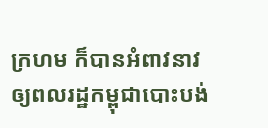ក្រហម ក៏បានអំពាវនាវឲ្យពលរដ្ឋកម្ពុជាបោះបង់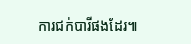ការជក់បារីផងដែរ៕